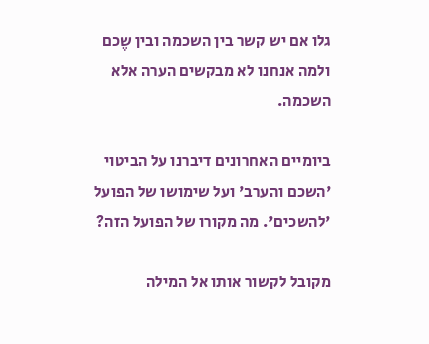גלו אם יש קשר בין השכמה ובין שֶכם ולמה אנחנו לא מבקשים הערה אלא השכמה.

ביומיים האחרונים דיברנו על הביטוי 'השכם והערב' ועל שימושו של הפועל 'להשכים'. מה מקורו של הפועל הזה?

מקובל לקשור אותו אל המילה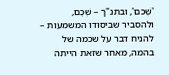'שֶׁכם', ובתנ"ך – שְׁכֶם, ולהסביר שביסודו המשמעות – להניח דבר על שכמה של בהמה, מאחר שזאת הייתה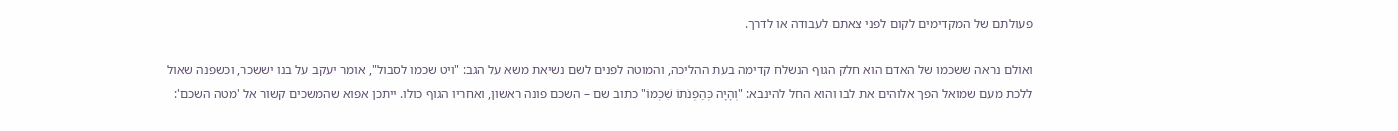פעולתם של המקדימים לקום לפני צאתם לעבודה או לדרך.

ואולם נראה ששכמו של האדם הוא חלק הגוף הנשלח קדימה בעת ההליכה, והמוטה לפנים לשם נשיאת משא על הגב: "ויט שכמו לסבול", אומר יעקב על בנו יששכר, וכשפנה שאול ללכת מעם שמואל הפך אלוהים את לבו והוא החל להינבא: "וְהָיָה כְּהַפְנֹתוֹ שִׁכְמוֹ" כתוב שם – השכם פונה ראשון, ואחריו הגוף כולו. ייתכן אפוא שהמשכים קשור אל 'מטה השכם':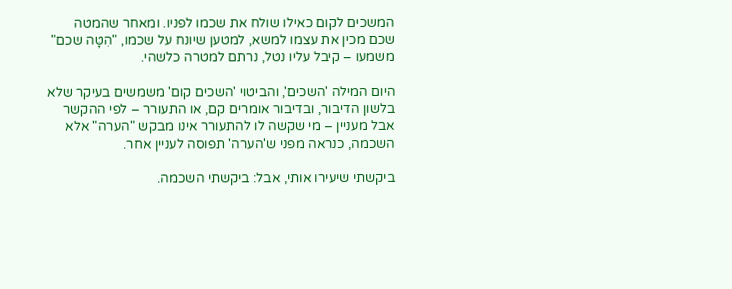המשכים לקום כאילו שולח את שכמו לפניו. ומאחר שהמטה שכם מכין את עצמו למשא, למטען שיונח על שכמו, "הִטָּה שכם" משמעו – קיבל עליו נטל, נרתם למטרה כלשהי.

היום המילה 'השכים', והביטוי 'השכים קום' משמשים בעיקר שלא בלשון הדיבור, ובדיבור אומרים קם, או התעורר – לפי ההקשר אבל מעניין – מי שקשה לו להתעורר אינו מבקש "הערה" אלא השכמה, כנראה מפני ש'הערה' תפוסה לעניין אחר.

ביקשתי שיעירו אותי, אבל: ביקשתי השכמה.